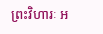ព្រះវិហារៈ អ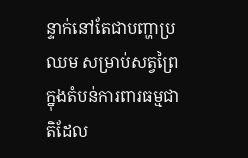ន្ទាក់នៅតែជាបញ្ហាប្រឈម សម្រាប់សត្វព្រៃក្នុងតំបន់ការពារធម្មជាតិដែល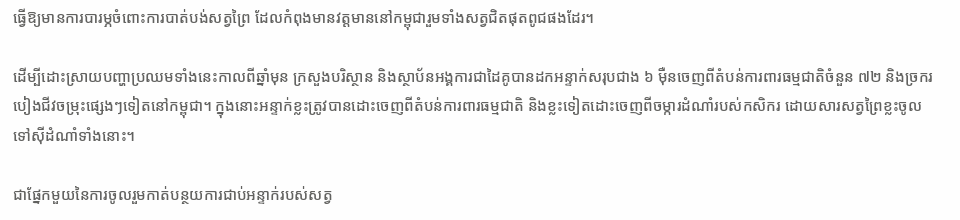ធ្វើឱ្យមានការបារម្ភចំពោះការបាត់បង់សត្វព្រៃ ដែលកំពុងមានវត្តមាននៅកម្ពុជារួមទាំងសត្វជិតផុតពូជផងដែរ។

ដើម្បីដោះស្រាយបញ្ហាប្រឈមទាំងនេះកាលពីឆ្នាំមុន ក្រសួងបរិស្ថាន និងស្ថាប័នអង្គការជាដៃគូបានដកអន្ទាក់សរុបជាង ៦ ម៉ឺនចេញពីតំបន់ការពារធម្មជាតិចំនួន ៧២ និងច្រករបៀងជីវចម្រុះផ្សេងៗទៀតនៅកម្ពុជា។ ក្នុងនោះអន្ទាក់ខ្លះត្រូវបានដោះចេញពីតំបន់ការពារធម្មជាតិ និងខ្លះទៀតដោះចេញពីចម្ការដំណាំរបស់កសិករ ដោយសារសត្វព្រៃខ្លះចូលទៅស៊ីដំណាំទាំងនោះ។

ជាផ្នែកមួយនៃការចូលរួមកាត់បន្ថយការជាប់អន្ទាក់របស់សត្វ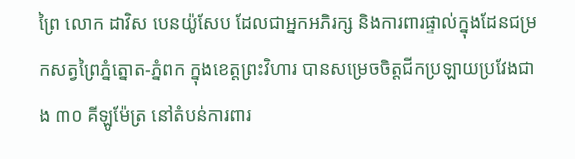ព្រៃ លោក ដាវិស បេនយ៉ូសែប ដែលជាអ្នកអភិរក្ស និងការពារផ្ទាល់ក្នុងដែនជម្រកសត្វព្រៃភ្នំត្នោត-ភ្នំពក ក្នុងខេត្តព្រះវិហារ បានសម្រេចចិត្តជីកប្រឡាយប្រវែងជាង ៣០ គីឡូម៉ែត្រ នៅតំបន់ការពារ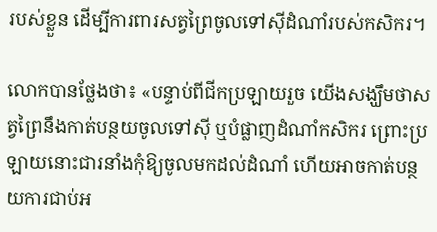របស់ខ្លួន ដើម្បីការពារសត្វព្រៃចូលទៅស៊ីដំណាំរបស់កសិករ។

លោកបានថ្លែងថា៖ «បន្ទាប់ពីជីកប្រឡាយរួច យើងសង្ឃឹមថាសត្វព្រៃនឹងកាត់បន្ថយចូលទៅស៊ី ឬបំផ្លាញដំណាំកសិករ ព្រោះប្រឡាយនោះជារនាំងកុំឱ្យចូលមកដល់ដំណាំ ហើយអាចកាត់បន្ថយការជាប់អ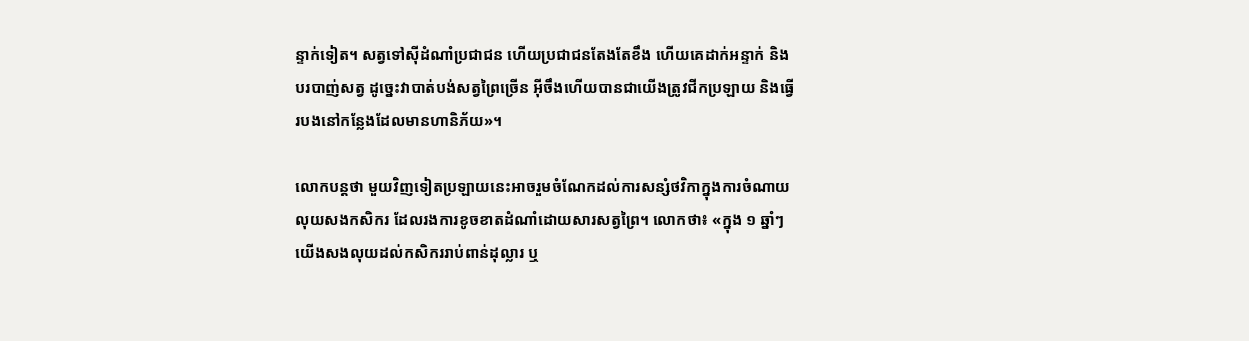ន្ទាក់ទៀត។ សត្វទៅស៊ីដំណាំប្រជាជន ហើយប្រជាជនតែងតែខឹង ហើយគេដាក់អន្ទាក់ និងបរបាញ់សត្វ ដូច្នេះវាបាត់បង់សត្វព្រៃច្រើន អ៊ីចឹងហើយបានជាយើងត្រូវជីកប្រឡាយ និងធ្វើរបងនៅកន្លែងដែលមានហានិភ័យ»។

លោកបន្តថា មួយវិញទៀតប្រឡាយនេះអាចរួមចំណែកដល់ការសន្សំថវិកាក្នុងការចំណាយលុយសងកសិករ ដែលរងការខូចខាតដំណាំដោយសារសត្វព្រៃ។ លោកថា៖ «ក្នុង ១ ឆ្នាំៗយើងសងលុយដល់កសិកររាប់ពាន់ដុល្លារ ឬ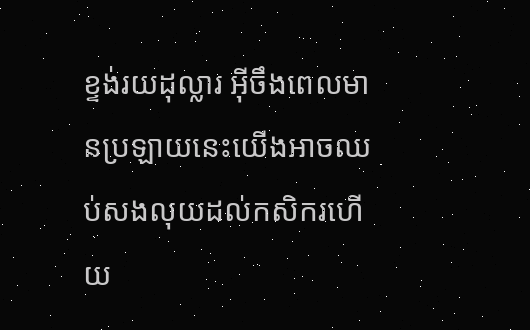ខ្ទង់រយដុល្លារ អ៊ីចឹងពេលមានប្រឡាយនេះយើងអាចឈប់សងលុយដល់កសិករហើយ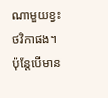ណាមួយខ្វះថវិកាផង។ ប៉ុន្តែបើមាន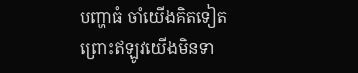បញ្ហាធំ ចាំយើងគិតទៀត ព្រោះឥឡូវយើងមិនទា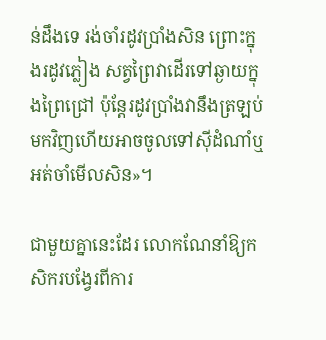ន់ដឹងទេ រង់ចាំរដូវប្រាំងសិន ព្រោះក្នុងរដូវភ្លៀង សត្វព្រៃវាដើរទៅឆ្ងាយក្នុងព្រៃជ្រៅ ប៉ុន្តែរដូវប្រាំងវានឹងត្រឡប់មកវិញហើយអាចចូលទៅស៊ីដំណាំឬអត់ចាំមើលសិន»។

ជាមួយគ្នានេះដែរ លោកណែនាំឱ្យកសិករបង្វែរពីការ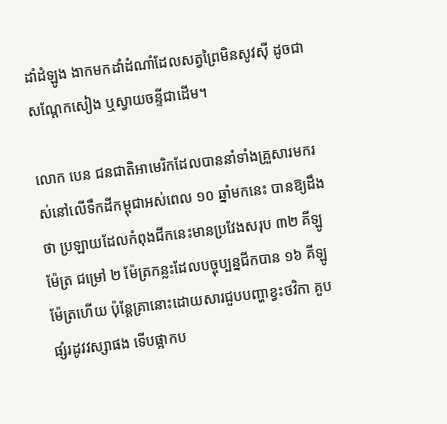ដាំដំឡូង ងាកមកដាំដំណាំដែលសត្វព្រៃមិនសូវស៊ី ដូចជាសណ្តែកសៀង ឬស្វាយចន្ទីជាដើម។

លោក បេន ជនជាតិអាមេរិកដែលបាននាំទាំងគ្រួសារមករស់នៅលើទឹកដីកម្ពុជាអស់ពេល ១០ ឆ្នាំមកនេះ បានឱ្យដឹងថា ប្រឡាយដែលកំពុងជីកនេះមានប្រវែងសរុប ៣២ គីឡូម៉ែត្រ ជម្រៅ ២ ម៉ែត្រកន្លះដែលបច្ចុប្បន្នជីកបាន ១៦ គីឡូម៉ែត្រហើយ ប៉ុន្តែគ្រានោះដោយសារជួបបញ្ហាខ្វះថវិកា គួបផ្សំរដូវវស្សាផង ទើបផ្អាកប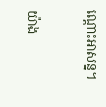ណ្តោះអាសន្ន។

យ៉ាង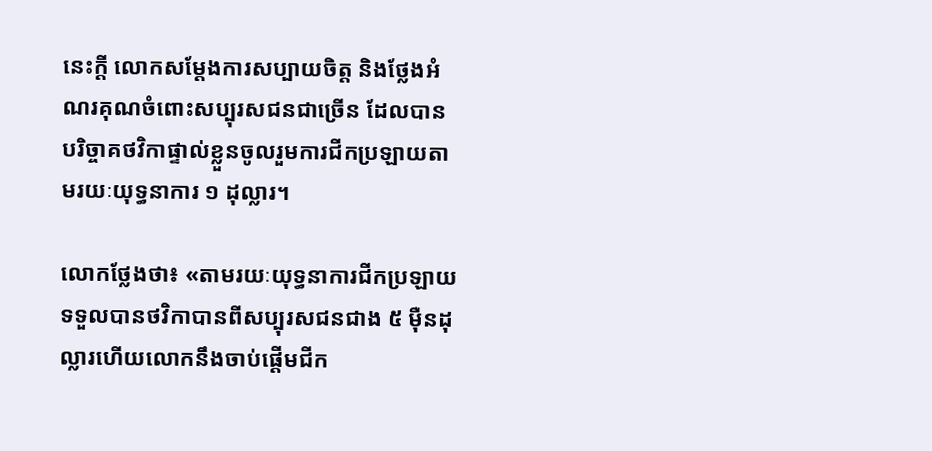នេះក្តី លោកសម្តែងការសប្បាយចិត្ត និងថ្លែងអំណរគុណចំពោះសប្បុរសជនជាច្រើន ដែលបានបរិច្ចាគថវិកាផ្ទាល់ខ្លួនចូលរួមការជីកប្រឡាយតាមរយៈយុទ្ធនាការ ១ ដុល្លារ។

លោកថ្លែងថា៖ «តាមរយៈយុទ្ធនាការជីកប្រឡាយទទួលបានថវិកាបានពីសប្បុរសជនជាង ៥ ម៉ឺនដុល្លារហើយលោកនឹងចាប់ផ្តើមជីក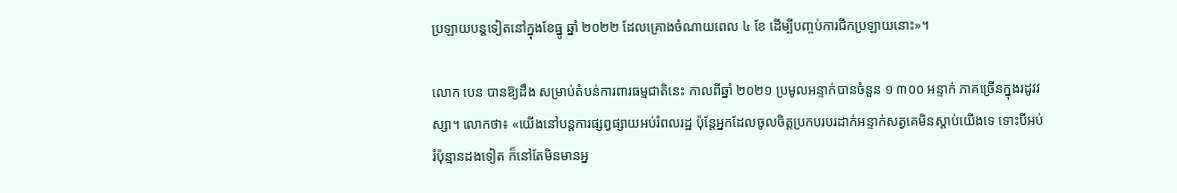ប្រឡាយបន្តទៀតនៅក្នុងខែធ្នូ ឆ្នាំ ២០២២ ដែលគ្រោងចំណាយពេល ៤ ខែ ដើម្បីបញ្ចប់ការជីកប្រឡាយនោះ»។

លោក បេន បានឱ្យដឹង សម្រាប់តំបន់ការពារធម្មជាតិនេះ កាលពីឆ្នាំ ២០២១ ប្រមូលអន្ទាក់បានចំនួន ១ ៣០០ អន្ទាក់ ភាគច្រើនក្នុងរដូវវស្សា។ លោកថា៖ «យើងនៅបន្តការផ្សព្វផ្សាយអប់រំពលរដ្ឋ ប៉ុន្តែអ្នកដែលចូលចិត្តប្រកបរបរដាក់អន្ទាក់សត្វគេមិនស្តាប់យើងទេ ទោះបីអប់រំប៉ុន្មានដងទៀត ក៏នៅតែមិនមានអ្ន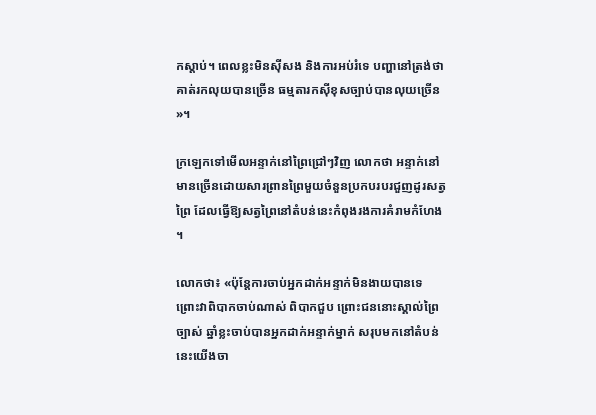កស្តាប់។ ពេលខ្លះមិនស៊ីសង និងការអប់រំទេ បញ្ហានៅត្រង់ថា គាត់រកលុយបានច្រើន ធម្មតារកស៊ីខុសច្បាប់បានលុយច្រើន»។

ក្រឡេកទៅមើលអន្ទាក់នៅព្រៃជ្រៅៗវិញ លោកថា អន្ទាក់នៅមានច្រើនដោយសារព្រានព្រៃមួយចំនួនប្រកបរបរជួញដូរសត្វព្រៃ ដែលធ្វើឱ្យសត្វព្រៃនៅតំបន់នេះកំពុងរងការគំរាមកំហែង។

លោកថា៖ «ប៉ុន្តែការចាប់អ្នកដាក់អន្ទាក់មិនងាយបានទេ ព្រោះវាពិបាកចាប់ណាស់ ពិបាកជួប ព្រោះជននោះស្គាល់ព្រៃច្បាស់ ឆ្នាំខ្លះចាប់បានអ្នកដាក់អន្ទាក់ម្នាក់ សរុបមកនៅតំបន់នេះយើងចា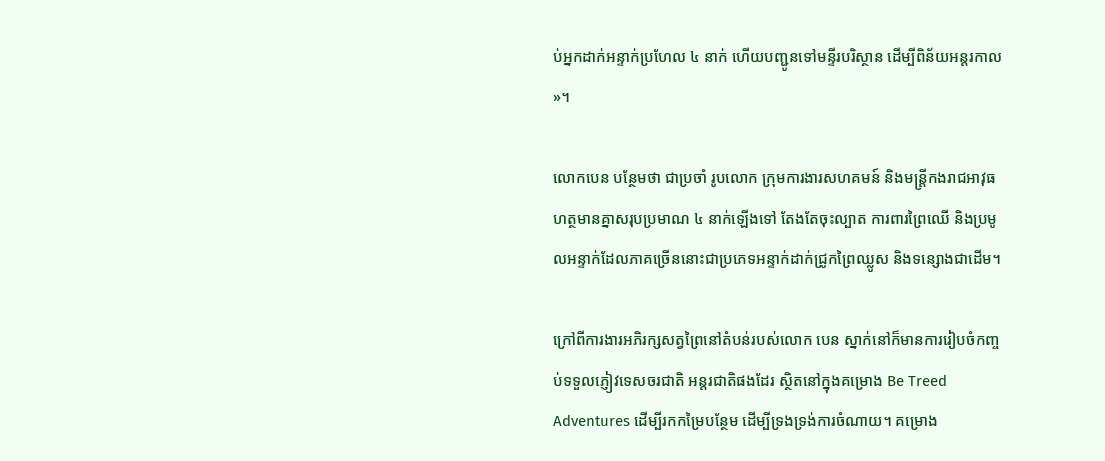ប់អ្នកដាក់អន្ទាក់ប្រហែល ៤ នាក់ ហើយបញ្ជូនទៅមន្ទីរបរិស្ថាន ដើម្បីពិន័យអន្តរកាល»។

លោកបេន បន្ថែមថា ជាប្រចាំ រូបលោក ក្រុមការងារសហគមន៍ និងមន្ត្រីកងរាជអាវុធហត្ថមានគ្នាសរុបប្រមាណ ៤ នាក់ឡើងទៅ តែងតែចុះល្បាត ការពារព្រៃឈើ និងប្រមូលអន្ទាក់ដែលភាគច្រើននោះជាប្រភេទអន្ទាក់ដាក់ជ្រូកព្រៃឈ្លូស និងទន្សោងជាដើម។

ក្រៅពីការងារអភិរក្សសត្វព្រៃនៅតំបន់របស់លោក បេន ស្នាក់នៅក៏មានការរៀបចំកញ្ចប់ទទួលភ្ញៀវទេសចរជាតិ អន្តរជាតិផងដែរ ស្ថិតនៅក្នុងគម្រោង Be Treed Adventures ដើម្បីរកកម្រៃបន្ថែម ដើម្បីទ្រងទ្រង់ការចំណាយ។ គម្រោង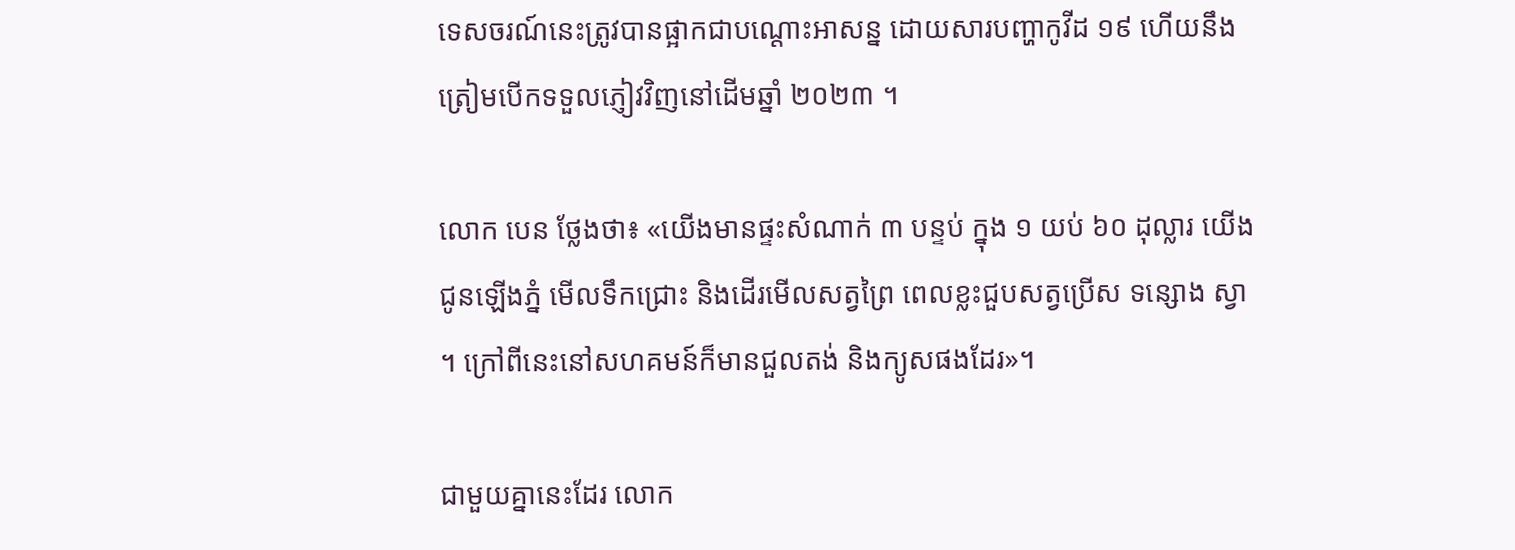ទេសចរណ៍នេះត្រូវបានផ្អាកជាបណ្តោះអាសន្ន ដោយសារបញ្ហាកូវីដ ១៩ ហើយនឹងត្រៀមបើកទទួលភ្ញៀវវិញនៅដើមឆ្នាំ ២០២៣ ។

លោក បេន ថ្លែងថា៖ «យើងមានផ្ទះសំណាក់ ៣ បន្ទប់ ក្នុង ១ យប់ ៦០ ដុល្លារ យើងជូនឡើងភ្នំ មើលទឹកជ្រោះ និងដើរមើលសត្វព្រៃ ពេលខ្លះជួបសត្វប្រើស ទន្សោង ស្វា។ ក្រៅពីនេះនៅសហគមន៍ក៏មានជួលតង់ និងក្យូសផងដែរ»។

ជាមួយគ្នានេះដែរ លោក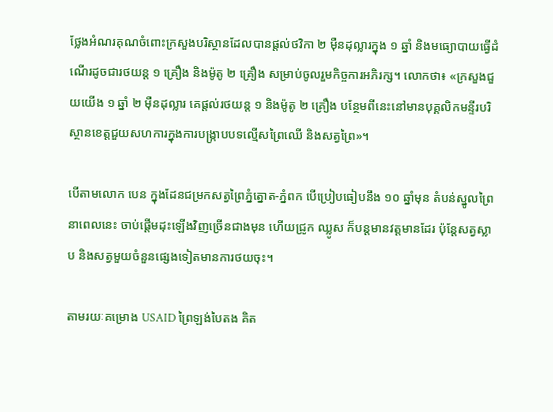ថ្លែងអំណរគុណចំពោះក្រសួងបរិស្ថានដែលបានផ្តល់ថវិកា ២ ម៉ឺនដុល្លារក្នុង ១ ឆ្នាំ និងមធ្យោបាយធ្វើដំណើរដូចជារថយន្ត ១ គ្រឿង និងម៉ូតូ ២ គ្រឿង សម្រាប់ចូលរួមកិច្ចការអភិរក្ស។ លោកថា៖ «ក្រសួងជួយយើង ១ ឆ្នាំ ២ ម៉ឺនដុល្លារ គេផ្តល់រថយន្ត ១ និងម៉ូតូ ២ គ្រឿង បន្ថែមពីនេះនៅមានបុគ្គលិកមន្ទីរបរិស្ថានខេត្តជួយសហការក្នុងការបង្ក្រាបបទល្មើសព្រៃឈើ និងសត្វព្រៃ»។

បើតាមលោក បេន ក្នុងដែនជម្រកសត្វព្រៃភ្នំត្នោត-ភ្នំពក បើប្រៀបធៀបនឹង ១០ ឆ្នាំមុន តំបន់ស្នូលព្រៃនាពេលនេះ ចាប់ផ្តើមដុះឡើងវិញច្រើនជាងមុន ហើយជ្រូក ឈ្លូស ក៏បន្តមានវត្តមានដែរ ប៉ុន្តែសត្វស្លាប និងសត្វមួយចំនួនផ្សេងទៀតមានការថយចុះ។

តាមរយៈគម្រោង USAID ព្រៃឡង់បៃតង គិត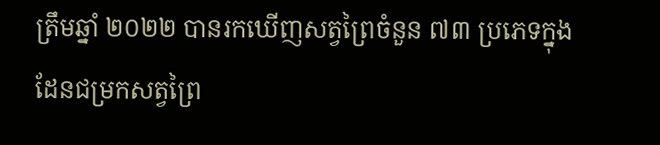ត្រឹមឆ្នាំ ២០២២ បានរកឃើញសត្វព្រៃចំនួន ៧៣ ប្រភេទក្នុងដែនជម្រកសត្វព្រៃ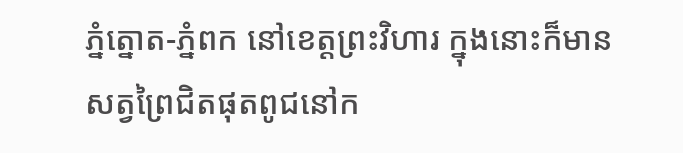ភ្នំត្នោត-ភ្នំពក នៅខេត្តព្រះវិហារ ក្នុងនោះក៏មានសត្វព្រៃជិតផុតពូជនៅក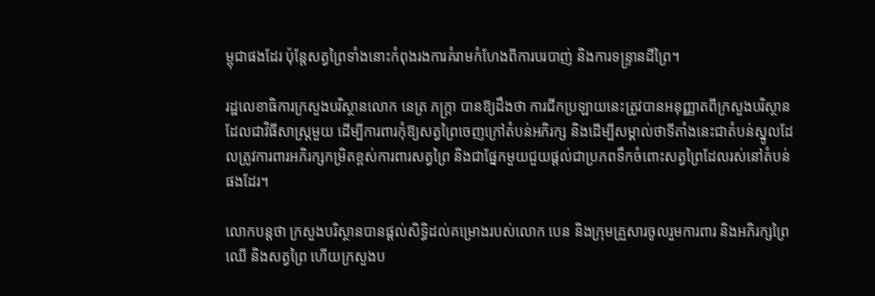ម្ពុជាផងដែរ ប៉ុន្តែសត្វព្រៃទាំងនោះកំពុងរងការគំរាមកំហែងពីការបរបាញ់ និងការទន្ទ្រានដីព្រៃ។

រដ្ឋលេខាធិការក្រសួងបរិស្ថានលោក នេត្រ ភក្ត្រា បានឱ្យដឹងថា ការជីកប្រឡាយនេះត្រូវបានអនុញ្ញាតពីក្រសួងបរិស្ថានដែលជាវិធីសាស្ត្រមួយ ដើម្បីការពារកុំឱ្យសត្វព្រៃចេញក្រៅតំបន់អភិរក្ស និងដើម្បីសម្គាល់ថាទីតាំងនេះជាតំបន់ស្នូលដែលត្រូវការពារអភិរក្សកម្រិតខ្ពស់ការពារសត្វព្រៃ និងជាផ្នែកមួយជួយផ្តល់ជាប្រភពទឹកចំពោះសត្វព្រៃដែលរស់នៅតំបន់ផងដែរ។

លោកបន្តថា ក្រសួងបរិស្ថានបានផ្តល់សិទ្ធិដល់គម្រោងរបស់លោក បេន និងក្រុមគ្រួសារចូលរួមការពារ និងអភិរក្សព្រៃឈើ និងសត្វព្រៃ ហើយក្រសួងប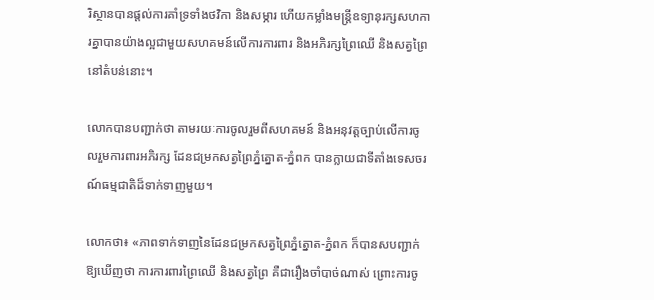រិស្ថានបានផ្តល់ការគាំទ្រទាំងថវិកា និងសម្ភារ ហើយកម្លាំងមន្ត្រីឧទ្យានុរក្សសហការគ្នាបានយ៉ាងល្អជាមួយសហគមន៍លើការការពារ និងអភិរក្សព្រៃឈើ និងសត្វព្រៃនៅតំបន់នោះ។

លោកបានបញ្ជាក់ថា តាមរយៈការចូលរួមពីសហគមន៍ និងអនុវត្តច្បាប់លើការចូលរួមការពារអភិរក្ស ដែនជម្រកសត្វព្រៃភ្នំត្នោត-ភ្នំពក បានក្លាយជាទីតាំងទេសចរណ៍ធម្មជាតិដ៏ទាក់ទាញមួយ។

លោកថា៖ «ភាពទាក់ទាញនៃដែនជម្រកសត្វព្រៃភ្នំត្នោត-ភ្នំពក ក៏បានសបញ្ជាក់ឱ្យឃើញថា ការការពារព្រៃឈើ និងសត្វព្រៃ គឺជារឿងចាំបាច់ណាស់ ព្រោះការចូ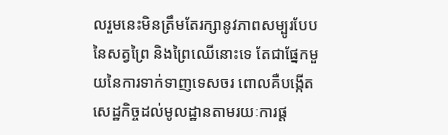លរួមនេះមិនត្រឹមតែរក្សានូវភាពសម្បូរបែបនៃសត្វព្រៃ និងព្រៃឈើនោះទេ តែជាផ្នែកមួយនៃការទាក់ទាញទេសចរ ពោលគឺបង្កើតសេដ្ឋកិច្ចដល់មូលដ្ឋានតាមរយៈការផ្ដ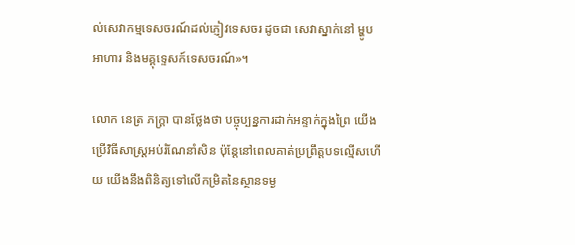ល់សេវាកម្មទេសចរណ៍ដល់ភ្ញៀវទេសចរ ដូចជា សេវាស្នាក់នៅ ម្ហូបអាហារ និងមគ្គុទ្ទេសក៍ទេសចរណ៍»។

លោក នេត្រ ភក្ត្រា បានថ្លែងថា បច្ចុប្បន្នការដាក់អន្ទាក់ក្នុងព្រៃ យើងប្រើវិធីសាស្ត្រអប់រំណែនាំសិន ប៉ុន្តែនៅពេលគាត់ប្រព្រឹត្តបទល្មើសហើយ យើងនឹងពិនិត្យទៅលើកម្រិតនៃស្ថានទម្ង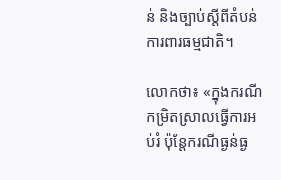ន់ និងច្បាប់ស្តីពីតំបន់ការពារធម្មជាតិ។

លោកថា៖ «ក្នុងករណីកម្រិតស្រាលធ្វើការអប់រំ ប៉ុន្តែករណីធ្ងន់ធ្ង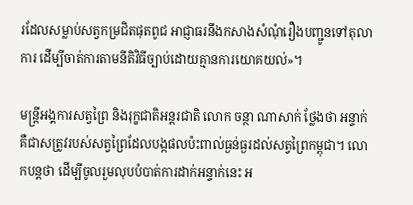រដែលសម្លាប់សត្វកម្រជិតផុតពូជ អាជ្ញាធរនឹងកសាងសំណុំរឿងបញ្ជូនទៅតុលាការ ដើម្បីចាត់ការតាមនីតិវិធីច្បាប់ដោយគ្មានការយោគយល់»។

មន្ត្រីអង្គការសត្វព្រៃ និងរុក្ខជាតិអន្តរជាតិ លោក ចន្ថា ណាសាក់ ថ្លែងថា អន្ទាក់គឺជាសត្រូវរបស់សត្វព្រៃដែលបង្កផលប៉ះពាល់ធ្ងន់ធ្ងរដល់សត្វព្រៃកម្ពុជា។ លោកបន្តថា ដើម្បីចូលរួមលុបបំបាត់ការដាក់អន្ទាក់នេះ អ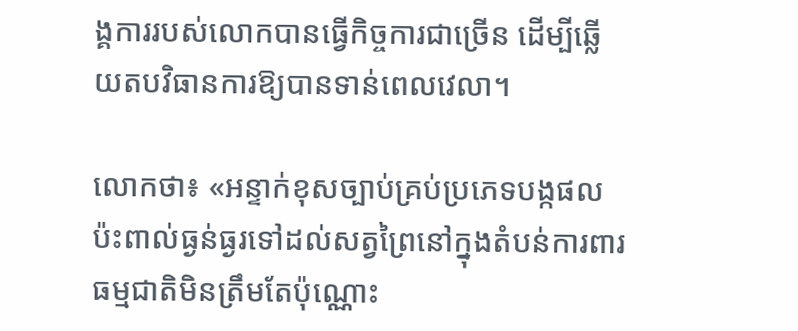ង្គការរបស់លោកបានធ្វើកិច្ចការជាច្រើន ដើម្បីឆ្លើយតបវិធានការឱ្យបានទាន់ពេលវេលា។

លោកថា៖ «អន្ទាក់ខុសច្បាប់គ្រប់ប្រភេទបង្កផលប៉ះពាល់ធ្ងន់ធ្ងរទៅដល់សត្វព្រៃនៅក្នុងតំបន់ការពារធម្មជាតិមិនត្រឹមតែប៉ុណ្ណោះ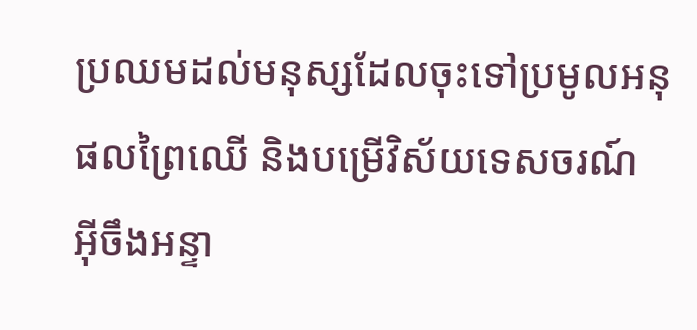ប្រឈមដល់មនុស្សដែលចុះទៅប្រមូលអនុផលព្រៃឈើ និងបម្រើវិស័យទេសចរណ៍ អ៊ីចឹងអន្ទា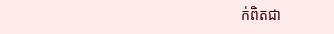ក់ពិតជា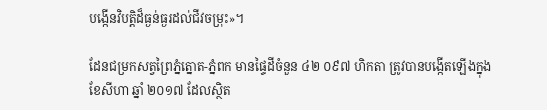បង្កើនវិបត្តិដ៏ធ្ងន់ធ្ងរដល់ជីវចម្រុះ»។

ដែនជម្រកសត្វព្រៃភ្នំត្នោត-ភ្នំពក មានផ្ទៃដីចំនួន ៤២ ០៩៧ ហិកតា ត្រូវបានបង្កើតឡើងក្នុងខែសីហា ឆ្នាំ ២០១៧ ដែលស្ថិត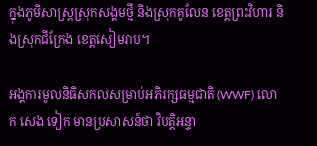ក្នុងភូមិសាស្ត្រស្រុកសង្គមថ្មី និងស្រុកគូលែន ខេត្តព្រះវិហារ និងស្រុកជីក្រែង ខេត្តសៀមរាប។

អង្គការមូលនិធិសកលសម្រាប់អភិរក្សធម្មជាតិ (WWF) លោក សេង ទៀក មានប្រសាសន៍ថា វិបត្តិអន្ទា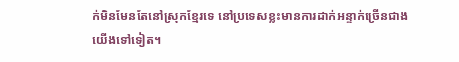ក់មិនមែនតែនៅស្រុកខ្មែរទេ នៅប្រទេសខ្លះមានការដាក់អន្ទាក់ច្រើនជាងយើងទៅទៀត។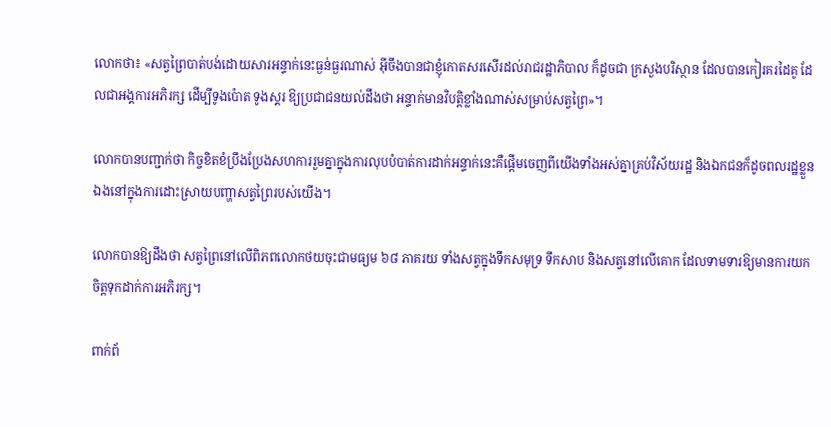លោកថា៖ «សត្វព្រៃបាត់បង់ដោយសារអន្ទាក់នេះធ្ងន់ធ្ងរណាស់ អ៊ីចឹងបានជាខ្ញុំកោតសរសើរដល់រាជរដ្ឋាភិបាល ក៏ដូចជា ក្រសួងបរិស្ថាន ដែលបានកៀរគរដៃគូ ដែលជាអង្គការអភិរក្ស ដើម្បីទូងប៉ោត ទូងស្គរ ឱ្យប្រជាជនយល់ដឹងថា អន្ទាក់មានវិបត្តិខ្លាំងណាស់សម្រាប់សត្វព្រៃ»។

លោកបានបញ្ជាក់ថា កិច្ចខិតខំប្រឹងប្រែងសហការរួមគ្នាក្នុងការលុបបំបាត់ការដាក់អន្ទាក់នេះគឺផ្តើមចេញពីយើងទាំងអស់គ្នាគ្រប់វិស័យរដ្ឋ និងឯកជនក៏ដូចពលរដ្ឋខ្លួនឯងនៅក្នុងការដោះស្រាយបញ្ហាសត្វព្រៃរបស់យើង។

លោកបានឱ្យដឹងថា សត្វព្រៃនៅលើពិភពលោកថយចុះជាមធ្យម ៦៨ ភាគរយ ទាំងសត្វក្នុងទឹកសមុទ្រ ទឹកសាប និងសត្វនៅលើគោក ដែលទាមទារឱ្យមានការយកចិត្តទុកដាក់ការអភិរក្ស។

ពាក់ព័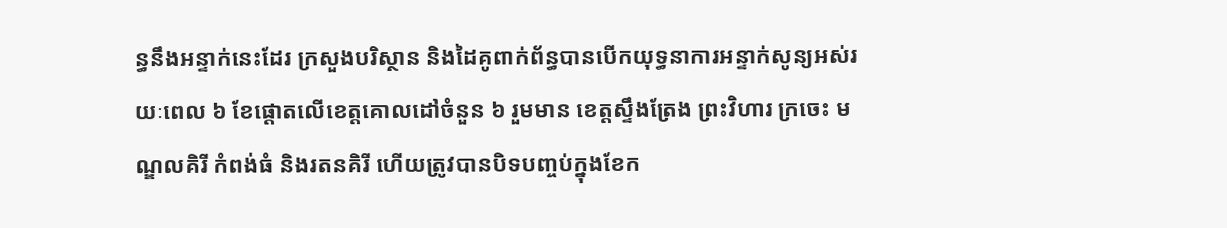ន្ធនឹងអន្ទាក់នេះដែរ ក្រសួងបរិស្ថាន និងដៃគូពាក់ព័ន្ធបានបើកយុទ្ធនាការអន្ទាក់សូន្យអស់រយៈពេល ៦ ខែផ្តោតលើខេត្តគោលដៅចំនួន ៦ រួមមាន ខេត្តស្ទឹងត្រែង ព្រះវិហារ ក្រចេះ មណ្ឌលគិរី កំពង់ធំ និងរតនគិរី ហើយត្រូវបានបិទបញ្ចប់ក្នុងខែក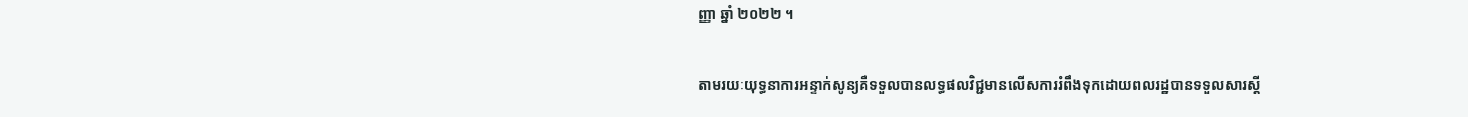ញ្ញា ឆ្នាំ ២០២២ ។

តាមរយៈយុទ្ធនាការអន្ទាក់សូន្យគឺទទួលបានលទ្ធផលវិជ្ជមានលើសការរំពឹងទុកដោយពលរដ្ឋបានទទួលសារស្តី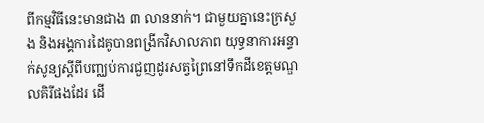ពីកម្មវិធីនេះមានជាង ៣ លាននាក់។ ជាមួយគ្នានេះក្រសួង និងអង្គការដៃគូបានពង្រីកវិសាលភាព យុទ្ធនាការអន្ទាក់សូន្យស្តីពីបញ្ឈប់ការជួញដូរសត្វព្រៃនៅទឹកដីខេត្តមណ្ឌលគិរីផងដែរ ដើ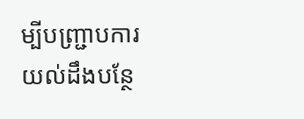ម្បីបញ្ជ្រាបការយល់ដឹងបន្ថែ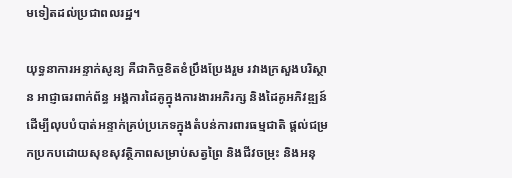មទៀតដល់ប្រជាពលរដ្ឋ។

យុទ្ធនាការអន្ទាក់សូន្យ គឺជាកិច្ចខិតខំប្រឹងប្រែងរួម រវាងក្រសួងបរិស្ថាន អាជ្ញាធរពាក់ព័ន្ធ អង្គការដៃគូក្នុងការងារអភិរក្ស និងដៃគូអភិវឌ្ឍន៍ ដើម្បីលុបបំបាត់អន្ទាក់គ្រប់ប្រភេទក្នុងតំបន់ការពារធម្មជាតិ ផ្តល់ជម្រកប្រកបដោយសុខសុវត្ថិភាពសម្រាប់សត្វព្រៃ និងជីវចម្រុះ និងអនុ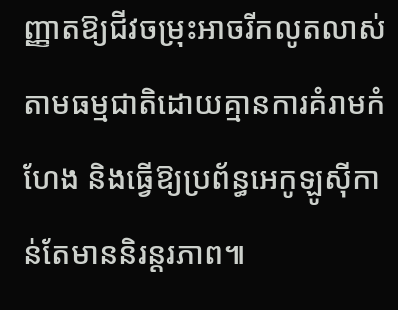ញ្ញាតឱ្យជីវចម្រុះអាចរីកលូតលាស់ តាមធម្មជាតិដោយគ្មានការគំរាមកំហែង និងធ្វើឱ្យប្រព័ន្ធអេកូឡូស៊ីកាន់តែមាននិរន្តរភាព៕